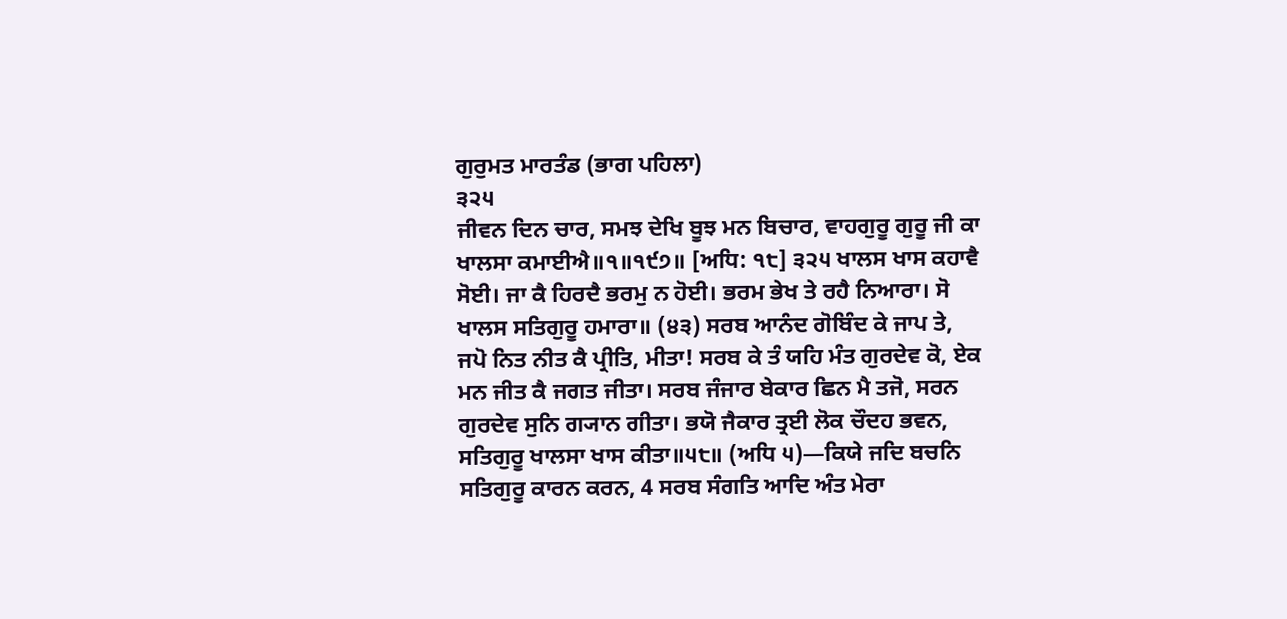ਗੁਰੁਮਤ ਮਾਰਤੰਡ (ਭਾਗ ਪਹਿਲਾ)
੩੨੫
ਜੀਵਨ ਦਿਨ ਚਾਰ, ਸਮਝ ਦੇਖਿ ਬੂਝ ਮਨ ਬਿਚਾਰ, ਵਾਹਗੁਰੂ ਗੁਰੂ ਜੀ ਕਾ ਖਾਲਸਾ ਕਮਾਈਐ॥੧॥੧੯੭॥ [ਅਧਿ: ੧੮] ੩੨੫ ਖਾਲਸ ਖਾਸ ਕਹਾਵੈ ਸੋਈ। ਜਾ ਕੈ ਹਿਰਦੈ ਭਰਮੁ ਨ ਹੋਈ। ਭਰਮ ਭੇਖ ਤੇ ਰਹੈ ਨਿਆਰਾ। ਸੋ ਖਾਲਸ ਸਤਿਗੁਰੂ ਹਮਾਰਾ॥ (੪੩) ਸਰਬ ਆਨੰਦ ਗੋਬਿੰਦ ਕੇ ਜਾਪ ਤੇ, ਜਪੋ ਨਿਤ ਨੀਤ ਕੈ ਪ੍ਰੀਤਿ, ਮੀਤਾ! ਸਰਬ ਕੇ ਤੰ ਯਹਿ ਮੰਤ ਗੁਰਦੇਵ ਕੋ, ਏਕ ਮਨ ਜੀਤ ਕੈ ਜਗਤ ਜੀਤਾ। ਸਰਬ ਜੰਜਾਰ ਬੇਕਾਰ ਛਿਨ ਮੈ ਤਜੋ, ਸਰਨ ਗੁਰਦੇਵ ਸੁਨਿ ਗ੍ਯਾਨ ਗੀਤਾ। ਭਯੋ ਜੈਕਾਰ ਤ੍ਰਈ ਲੋਕ ਚੌਦਹ ਭਵਨ, ਸਤਿਗੁਰੂ ਖਾਲਸਾ ਖਾਸ ਕੀਤਾ॥੫੮॥ (ਅਧਿ ੫)—ਕਿਯੇ ਜਦਿ ਬਚਨਿ ਸਤਿਗੁਰੂ ਕਾਰਨ ਕਰਨ, 4 ਸਰਬ ਸੰਗਤਿ ਆਦਿ ਅੰਤ ਮੇਰਾ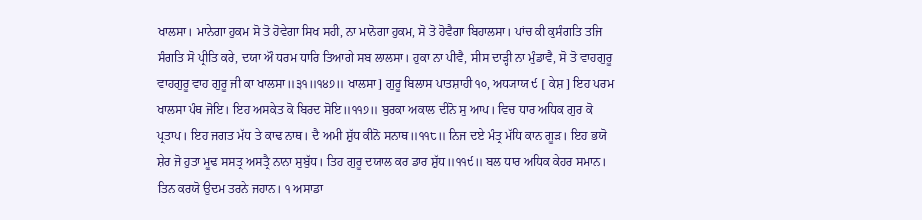ਖਾਲਸਾ। ਮਾਨੇਗਾ ਹੁਕਮ ਸੋ ਤੋ ਹੋਵੇਗਾ ਸਿਖ ਸਹੀ, ਨਾ ਮਾਨੋਗਾ ਹੁਕਮ, ਸੋ ਤੋ ਹੋਵੈਗਾ ਬਿਹਾਲਸਾ। ਪਾਂਚ ਕੀ ਕੁਸੰਗਤਿ ਤਜਿ ਸੰਗਤਿ ਸੋ ਪ੍ਰੀਤਿ ਕਰੇ, ਦਯਾ ਔ ਧਰਮ ਧਾਰਿ ਤਿਆਗੇ ਸਬ ਲਾਲਸਾ। ਹੁਕਾ ਨਾ ਪੀਵੈ, ਸੀਸ ਦਾੜ੍ਹੀ ਨਾ ਮੁੰਡਾਵੈ, ਸੋ ਤੋ ਵਾਹਗੁਰੂ ਵਾਹਗੁਰੂ ਵਾਹ ਗੁਰੂ ਜੀ ਕਾ ਖਾਲਸਾ॥੩੧॥੧੪੭॥ ਖਾਲਸਾ] ਗੁਰੂ ਬਿਲਾਸ ਪਾਤਸ਼ਾਹੀ ੧੦, ਅਧ੍ਯਾਯ ੯ [ ਕੇਸ਼ ] ਇਹ ਪਰਮ ਖਾਲਸਾ ਪੰਥ ਜੋਇ। ਇਹ ਅਸਕੇਤ ਕੋ ਬਿਰਦ ਸੋਇ॥੧੧੭॥ ਬੁਰਕਾ ਅਕਾਲ ਦੀਨੋ ਸੁ ਆਪ। ਵਿਚ ਧਾਰ ਅਧਿਕ ਗੁਰ ਕੋ ਪ੍ਰਤਾਪ। ਇਹ ਜਗਤ ਮੱਧ ਤੇ ਕਾਢ ਨਾਥ। ਦੈ ਅਮੀ ਸ਼ੁੱਧ ਕੀਨੋ ਸਨਾਥ॥੧੧੮॥ ਨਿਜ ਦਏ ਮੰਤ੍ਰ ਮੱਧਿ ਕਾਨ ਗੂੜ। ਇਹ ਭਯੋ ਸ਼ੇਰ ਜੋ ਹੁਤਾ ਮੂਢ ਸਸਤ੍ਰ ਅਸਤ੍ਰੈ ਨਾਨਾ ਸੁਬੁੱਧ। ਤਿਹ ਗੁਰੂ ਦਯਾਲ ਕਰ ਡਾਰ ਸ਼ੁੱਧ॥੧੧੯॥ ਬਲ ਧਾਰ ਅਧਿਕ ਕੇਹਰ ਸਮਾਨ। ਤਿਨ ਕਰਯੋ ਉਦਮ ਤਰਨੇ ਜਹਾਨ। ੧ ਅਸਾਡਾ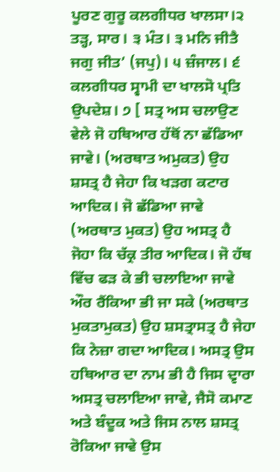ਪੂਰਣ ਗੁਰੂ ਕਲਗੀਧਰ ਖਾਲਸਾ।੨ ਤੜ੍ਹ, ਸਾਰ। ੩ ਮੰਤ। ੩ ਮਨਿ ਜੀਤੈ ਜਗੁ ਜੀਤ’ (ਜਪੁ)। ੫ ਜ਼ੰਜਾਲ। ੬ ਕਲਗੀਧਰ ਸ੍ਵਾਮੀ ਦਾ ਖਾਲਸੋ ਪ੍ਰਤਿ ਉਪਦੇਸ਼। ੭ [ ਸਤ੍ਰ ਅਸ ਚਲਾਉਣ ਵੇਲੇ ਜੋ ਹਥਿਆਰ ਹੱਥੋਂ ਨਾ ਛੱਡਿਆ ਜਾਵੇ। (ਅਰਥਾਤ ਅਮੁਕਤ) ਉਹ ਸ਼ਸਤ੍ਰ ਹੈ ਜੇਹਾ ਕਿ ਖੜਗ ਕਟਾਰ ਆਦਿਕ। ਜੋ ਛੱਡਿਆ ਜਾਵੇ (ਅਰਥਾਤ ਮੁਕਤ) ਉਹ ਅਸਤ੍ਰ ਹੈ ਜੋਹਾ ਕਿ ਚੱਕ੍ਰ ਤੀਰ ਆਦਿਕ। ਜੋ ਹੱਥ ਵਿੱਚ ਫੜ ਕੇ ਭੀ ਚਲਾਇਆ ਜਾਵੇ ਔਰ ਰੈਂਕਿਆ ਭੀ ਜਾ ਸਕੇ (ਅਰਥਾਤ ਮੁਕਤਾਮੁਕਤ) ਉਹ ਸ਼ਸਤ੍ਰਾਸਤ੍ਰ ਹੈ ਜੇਹਾ ਕਿ ਨੇਜ਼ਾ ਗਦਾ ਆਦਿਕ। ਅਸਤ੍ਰ ਉਸ ਹਥਿਆਰ ਦਾ ਨਾਮ ਭੀ ਹੈ ਜਿਸ ਦ੍ਵਾਰਾ ਅਸਤ੍ਰ ਚਲਾਇਆ ਜਾਵੇ, ਜੈਸੋ ਕਮਾਣ ਅਤੇ ਬੰਦੂਕ ਅਤੇ ਜਿਸ ਨਾਲ ਸ਼ਸਤ੍ਰ ਰੋਕਿਆ ਜਾਵੇ ਉਸ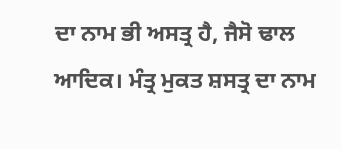ਦਾ ਨਾਮ ਭੀ ਅਸਤ੍ਰ ਹੈ, ਜੈਸੋ ਢਾਲ ਆਦਿਕ। ਮੰਤ੍ਰ ਮੁਕਤ ਸ਼ਸਤ੍ਰ ਦਾ ਨਾਮ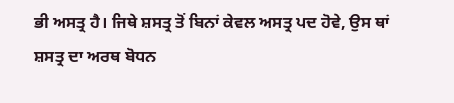ਭੀ ਅਸਤ੍ਰ ਹੈ। ਜਿਥੇ ਸ਼ਸਤ੍ਰ ਤੋਂ ਬਿਨਾਂ ਕੇਵਲ ਅਸਤ੍ਰ ਪਦ ਹੋਵੇ, ਉਸ ਥਾਂ ਸ਼ਸਤ੍ਰ ਦਾ ਅਰਥ ਬੋਧਨ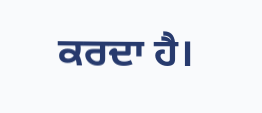ਕਰਦਾ ਹੈ।